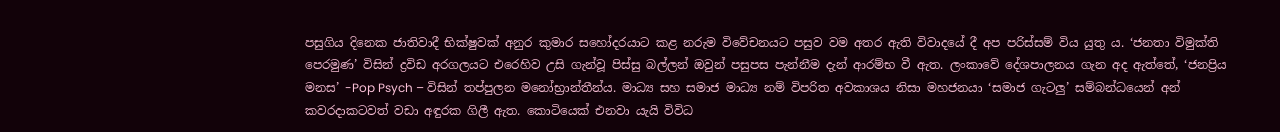පසුගිය දිනෙක ජාතිවාදී භික්ෂුවක් අනුර කුමාර සහෝදරයාට කළ නරුම විවේචනයට පසුව වම අතර ඇති විවාදයේ දී අප පරිස්සම් විය යුතු ය. ‘ජනතා විමුක්ති පෙරමුණ’ විසින් ද්‍රවිඩ අරගලයට එරෙහිව උසි ගැන්වූ පිස්සු බල්ලන් ඔවුන් පසුපස පැන්නීම දැන් ආරම්භ වී ඇත. ලංකාවේ දේශපාලනය ගැන අද ඇත්තේ, ‘ජනප්‍රිය මනස’ -Pop Psych – විසින් තප්පුලන මනෝභ්‍රාන්තීන්ය. මාධ්‍ය සහ සමාජ මාධ්‍ය නම් විපරිත අවකාශය නිසා මහජනයා ‘සමාජ ගැටලු’ සම්බන්ධයෙන් අන් කවරදාකටවත් වඩා අඳුරක ගිලී ඇත. කොටියෙක් එනවා යැයි විවිධ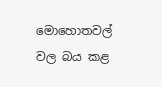මොහොතවල් වල බය කළ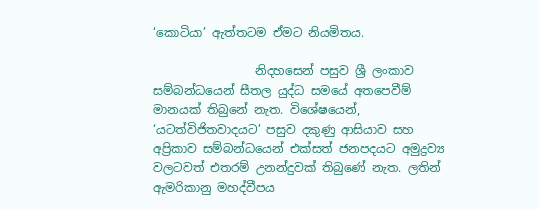‘කොටියා’ ඇත්තටම ඒමට නියමිතය.

                 නිදහසෙන් පසුව ශ්‍රී ලංකාව සම්බන්ධයෙන් සීතල යුද්ධ සමයේ අතපෙවීම් මානයක් තිබුනේ නැත. විශේෂයෙන්, ‘යටත්විජිතවාදයට’ පසුව දකුණු ආසියාව සහ අප්‍රිකාව සම්බන්ධයෙන් එක්සත් ජනපදයට අමුද්‍රව්‍ය වලටවත් එතරම් උනන්දුවක් තිබුණේ නැත. ලතින් ඇමරිකානු මහද්වීපය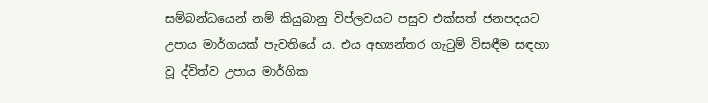සම්බන්ධයෙන් නම් කියුබානු විප්ලවයට පසුව එක්සත් ජනපදයට උපාය මාර්ගයක් පැවතියේ ය. එය අභ්‍යන්තර ගැටුම් විසඳීම සඳහා වූ ද්විත්ව උපාය මාර්ගික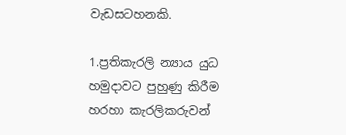වැඩසටහනකි.

1.ප්‍රතිකැරලි න්‍යාය යුධ හමුදාවට පුහුණු කිරීම හරහා කැරලිකරුවන්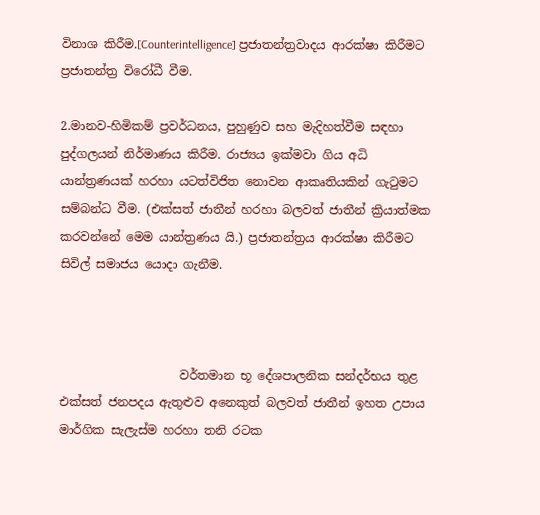විනාශ කිරීම.[Counterintelligence] ප්‍රජාතන්ත්‍රවාදය ආරක්ෂා කිරීමට ප්‍රජාතන්ත්‍ර විරෝධී වීම.

2.මානව-හිමිකම් ප්‍රවර්ධනය, පුහුණුව සහ මැදිහත්වීම සඳහා පුද්ගලයන් නිර්මාණය කිරීම. රාජ්‍යය ඉක්මවා ගිය අධි යාන්ත්‍රණයක් හරහා යටත්විජිත නොවන ආකෘතියකින් ගැටුමට සම්බන්ධ වීම. (එක්සත් ජාතීන් හරහා බලවත් ජාතීන් ක්‍රියාත්මක කරවන්නේ මෙම යාන්ත්‍රණය යි.) ප්‍රජාතන්ත්‍රය ආරක්ෂා කිරීමට සිවිල් සමාජය යොදා ගැනීම.



                    වර්තමාන භූ දේශපාලනික සන්දර්භය තුළ එක්සත් ජනපදය ඇතුළුව අනෙකුත් බලවත් ජාතීන් ඉහත උපාය මාර්ගික සැලැස්ම හරහා තනි රටක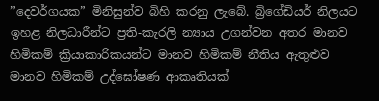”දෙවර්ගයක” මිනිසුන්ව බිහි කරනු ලැබේ. බ්‍රිගේඩියර් නිලයට ඉහළ නිලධාරීන්ට ප්‍රති-කැරලි න්‍යාය උගන්වන අතර මානව හිමිකම් ක්‍රියාකාරිකයන්ට මානව හිමිකම් නීතිය ඇතුළුව මානව හිමිකම් උද්ඝෝෂණ ආකෘතියක්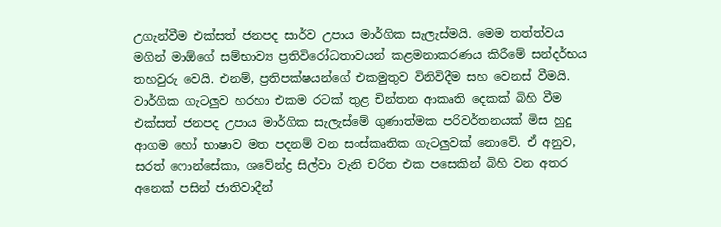උගැන්වීම එක්සත් ජනපද සාර්ව උපාය මාර්ගික සැලැස්මයි. මෙම තත්ත්වය මගින් මාඕගේ සම්භාව්‍ය ප්‍රතිවිරෝධතාවයන් කළමනාකරණය කිරීමේ සන්දර්භය තහවුරු වෙයි. එනම්, ප්‍රතිපක්ෂයන්ගේ එකමුතුව විනිවිදීම සහ වෙනස් වීමයි. වාර්ගික ගැටලුව හරහා එකම රටක් තුළ චින්තන ආකෘති දෙකක් බිහි වීම එක්සත් ජනපද උපාය මාර්ගික සැලැස්මේ ගුණාත්මක පරිවර්තනයක් මිස හුදු ආගම හෝ භාෂාව මත පදනම් වන සංස්කෘතික ගැටලුවක් නොවේ. ඒ අනුව, සරත් ෆොන්සේකා, ශවේන්ද්‍ර සිල්වා වැනි චරිත එක පසෙකින් බිහි වන අතර අනෙක් පසින් ජාතිවාදීන්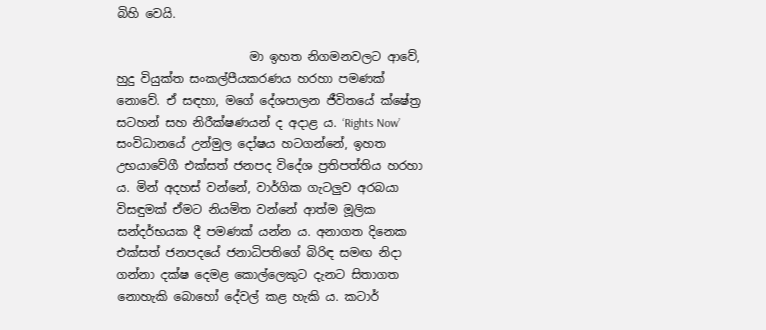බිහි වෙයි.

                      මා ඉහත නිගමනවලට ආවේ, හුදු වියුක්ත සංකල්පීයකරණය හරහා පමණක් නොවේ. ඒ සඳහා, මගේ දේශපාලන ජීවිතයේ ක්ෂේත්‍ර සටහන් සහ නිරීක්ෂණයන් ද අදාළ ය. ‘Rights Now’ සංවිධානයේ උන්මුල දෝෂය හටගන්නේ, ඉහත උභයාවේගී එක්සත් ජනපද විදේශ ප්‍රතිපත්තිය හරහා ය. මින් අදහස් වන්නේ, වාර්ගික ගැටලුව අරබයා විසඳුමක් ඒමට නියමිත වන්නේ ආත්ම මූලික සන්දර්භයක දී පමණක් යන්න ය. අනාගත දිනෙක එක්සත් ජනපදයේ ජනාධිපතිගේ බිරිඳ සමඟ නිදා ගන්නා දක්ෂ දෙමළ කොල්ලෙකුට දැනට සිතාගත නොහැකි බොහෝ දේවල් කළ හැකි ය. කටාර්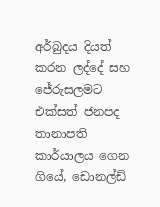අර්බුදය දියත් කරන ලද්දේ සහ ජේරුසලමට එක්සත් ජනපද තානාපති කාර්යාලය ගෙන ගියේ, ඩොනල්ඩ්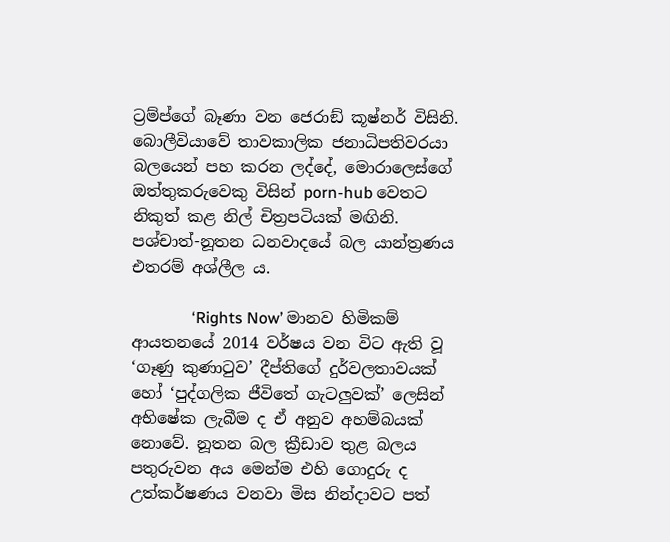ට්‍රම්ප්ගේ බෑණා වන ජෙරාඞ් කූෂ්නර් විසිනි. බොලීවියාවේ තාවකාලික ජනාධිපතිවරයා බලයෙන් පහ කරන ලද්දේ, මොරාලෙස්ගේ ඔත්තුකරුවෙකු විසින් porn-hub වෙතට නිකුත් කළ නිල් චිත්‍රපටියක් මඟිනි. පශ්චාත්-නූතන ධනවාදයේ බල යාන්ත්‍රණය එතරම් අශ්ලීල ය.

               ‘Rights Now’ මානව හිමිකම් ආයතනයේ 2014 වර්ෂය වන විට ඇති වූ ‘ගෑණු කුණාටුව’ දීප්තිගේ දුර්වලතාවයක් හෝ ‘පුද්ගලික ජීවිතේ ගැටලුවක්’ ලෙසින් අභිෂේක ලැබීම ද ඒ අනුව අහම්බයක් නොවේ. නූතන බල ක්‍රීඩාව තුළ බලය පතුරුවන අය මෙන්ම එහි ගොදුරු ද උත්කර්ෂණය වනවා මිස නින්දාවට පත්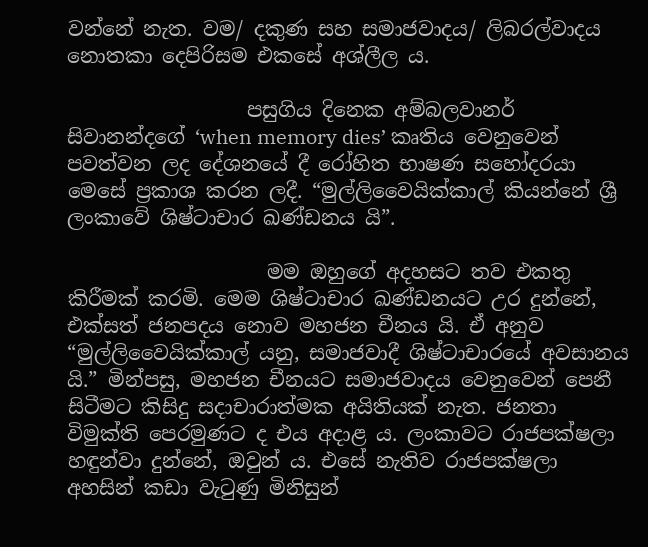වන්නේ නැත. වම/ දකුණ සහ සමාජවාදය/ ලිබරල්වාදය නොතකා දෙපිරිසම එකසේ අශ්ලීල ය.

                  පසුගිය දිනෙක අම්බලවානර් සිවානන්දගේ ‘when memory dies’ කෘතිය වෙනුවෙන් පවත්වන ලද දේශනයේ දී රෝහිත භාෂණ සහෝදරයා මෙසේ ප්‍රකාශ කරන ලදී. “මුල්ලිවෛයික්කාල් කියන්නේ ශ්‍රී ලංකාවේ ශිෂ්ටාචාර ඛණ්ඩනය යි”.

                    මම ඔහුගේ අදහසට තව එකතු කිරීමක් කරමි. මෙම ශිෂ්ටාචාර ඛණ්ඩනයට උර දුන්නේ, එක්සත් ජනපදය නොව මහජන චීනය යි. ඒ අනුව “මුල්ලිවෛයික්කාල් යනු, සමාජවාදී ශිෂ්ටාචාරයේ අවසානය යි.” මින්පසු, මහජන චීනයට සමාජවාදය වෙනුවෙන් පෙනී සිටීමට කිසිදු සදාචාරාත්මක අයිතියක් නැත. ජනතා විමුක්ති පෙරමුණට ද එය අදාළ ය. ලංකාවට රාජපක්ෂලා හඳුන්වා දුන්නේ, ඔවුන් ය. එසේ නැතිව රාජපක්ෂලා අහසින් කඩා වැටුණු මිනිසුන්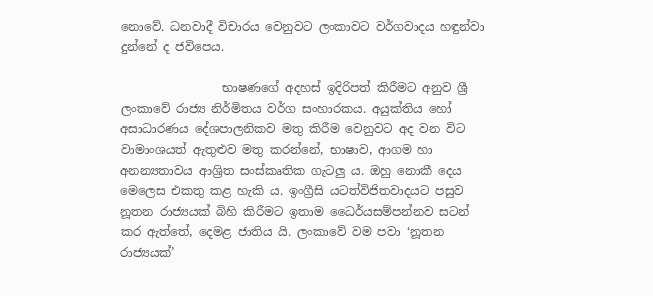නොවේ. ධනවාදී විචාරය වෙනුවට ලංකාවට වර්ගවාදය හඳුන්වා දුන්නේ ද ජවිපෙය.

                 භාෂණගේ අදහස් ඉදිරිපත් කිරීමට අනුව ශ්‍රී ලංකාවේ රාජ්‍ය නිර්මිතය වර්ග සංහාරකය. අයුක්තිය හෝ අසාධාරණය දේශපාලනිකව මතු කිරීම වෙනුවට අද වන විට වාමාංශයත් ඇතුළුව මතු කරන්නේ, භාෂාව, ආගම හා අනන්‍යතාවය ආශ්‍රිත සංස්කෘතික ගැටලු ය. ඔහු නොකී දෙය මෙලෙස එකතු කළ හැකි ය. ඉංග්‍රීසි යටත්විජිතවාදයට පසුව නූතන රාජ්‍යයක් බිහි කිරීමට ඉතාම ධෛර්යසම්පන්නව සටන් කර ඇත්තේ, දෙමළ ජාතිය යි. ලංකාවේ වම පවා ‘නූතන රාජ්‍යයක්’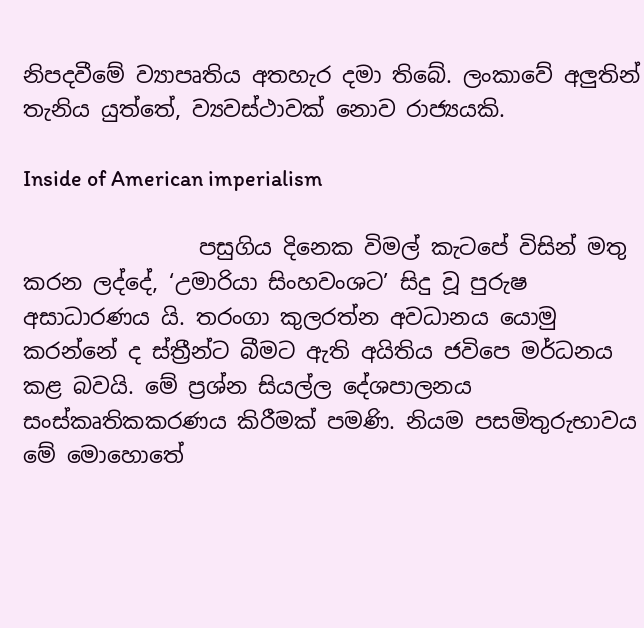නිපදවීමේ ව්‍යාපෘතිය අතහැර දමා තිබේ. ලංකාවේ අලුතින් තැනිය යුත්තේ, ව්‍යවස්ථාවක් නොව රාජ්‍යයකි.

Inside of American imperialism

                පසුගිය දිනෙක විමල් කැටපේ විසින් මතු කරන ලද්දේ, ‘උමාරියා සිංහවංශට’ සිදු වූ පුරුෂ අසාධාරණය යි. තරංගා කුලරත්න අවධානය යොමු කරන්නේ ද ස්ත්‍රීන්ට බීමට ඇති අයිතිය ජවිපෙ මර්ධනය කළ බවයි. මේ ප්‍රශ්න සියල්ල දේශපාලනය සංස්කෘතිකකරණය කිරීමක් පමණි. නියම පසමිතුරුභාවය මේ මොහොතේ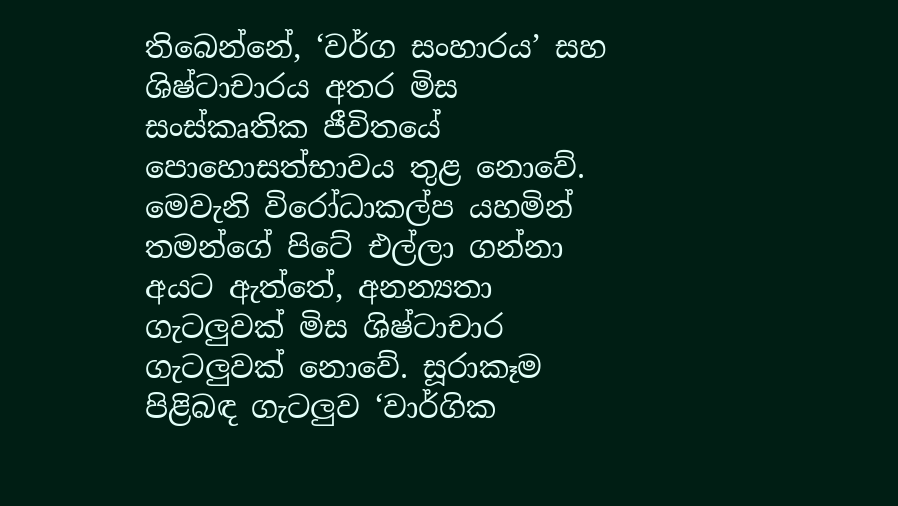තිබෙන්නේ, ‘වර්ග සංහාරය’ සහ ශිෂ්ටාචාරය අතර මිස සංස්කෘතික ජීවිතයේ පොහොසත්භාවය තුළ නොවේ. මෙවැනි විරෝධාකල්ප යහමින් තමන්ගේ පිටේ එල්ලා ගන්නා අයට ඇත්තේ, අනන්‍යතා ගැටලුවක් මිස ශිෂ්ටාචාර ගැටලුවක් නොවේ. සූරාකෑම පිළිබඳ ගැටලුව ‘වාර්ගික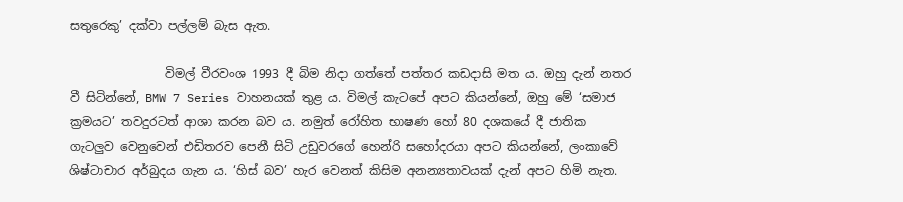සතුරෙකු’ දක්වා පල්ලම් බැස ඇත.

                විමල් වීරවංශ 1993 දී බිම නිදා ගත්තේ පත්තර කඩදාසි මත ය. ඔහු දැන් නතර වී සිටින්නේ, BMW 7 Series වාහනයක් තුළ ය. විමල් කැටපේ අපට කියන්නේ, ඔහු මේ ‘සමාජ ක්‍රමයට’ තවදුරටත් ආශා කරන බව ය. නමුත් රෝහිත භාෂණ හෝ 80 දශකයේ දී ජාතික ගැටලුව වෙනුවෙන් එඩිතරව පෙනී සිටි උඩුවරගේ හෙන්රි සහෝදරයා අපට කියන්නේ, ලංකාවේ ශිෂ්ටාචාර අර්බුදය ගැන ය. ‘හිස් බව’ හැර වෙනත් කිසිම අනන්‍යතාවයක් දැන් අපට හිමි නැත.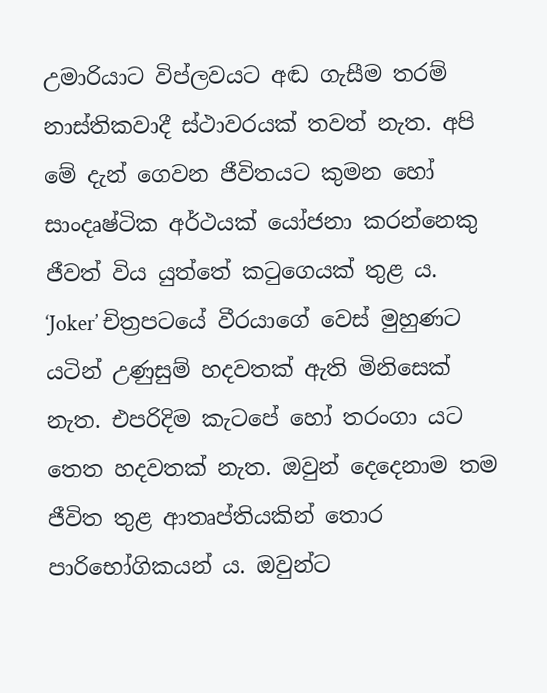උමාරියාට විප්ලවයට අඬ ගැසීම තරම් නාස්තිකවාදී ස්ථාවරයක් තවත් නැත. අපි මේ දැන් ගෙවන ජීවිතයට කුමන හෝ සාංදෘෂ්ටික අර්ථයක් යෝජනා කරන්නෙකු ජීවත් විය යුත්තේ කටුගෙයක් තුළ ය. ‘Joker’ චිත්‍රපටයේ වීරයාගේ වෙස් මුහුණට යටින් උණුසුම් හදවතක් ඇති මිනිසෙක් නැත. එපරිදිම කැටපේ හෝ තරංගා යට තෙත හදවතක් නැත. ඔවුන් දෙදෙනාම තම ජීවිත තුළ ආතෘප්තියකින් තොර පාරිභෝගිකයන් ය. ඔවුන්ට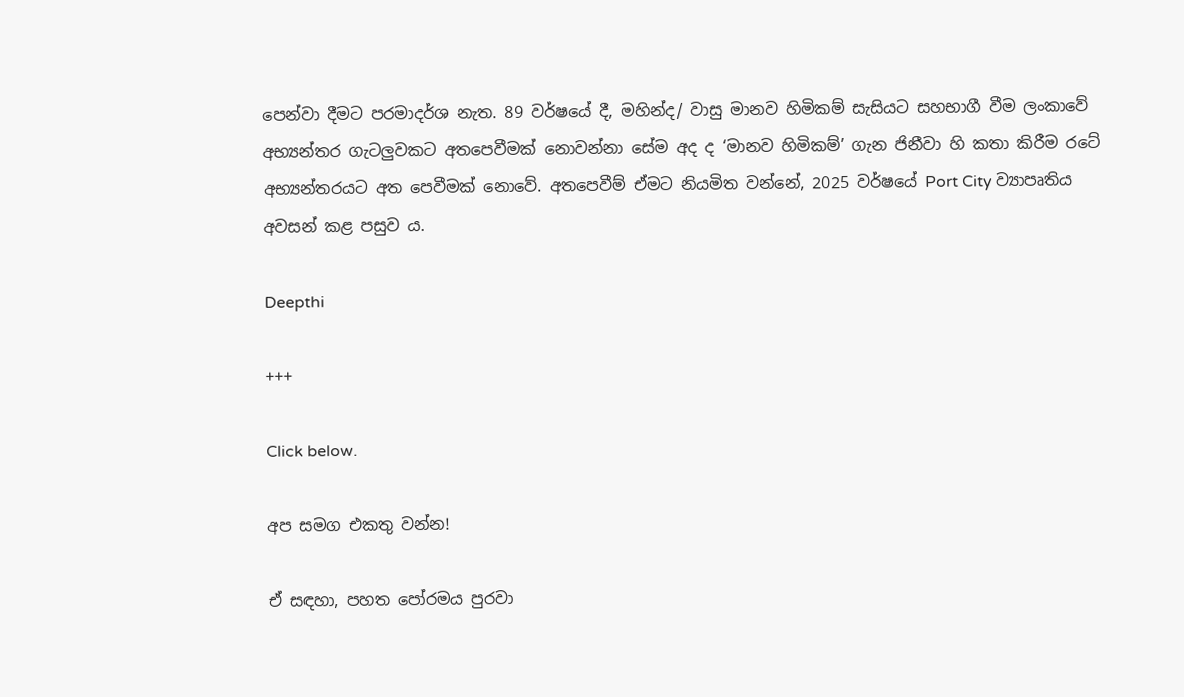පෙන්වා දීමට පරමාදර්ශ නැත. 89 වර්ෂයේ දී, මහින්ද/ වාසු මානව හිමිකම් සැසියට සහභාගී වීම ලංකාවේ අභ්‍යන්තර ගැටලුවකට අතපෙවීමක් නොවන්නා සේම අද ද ‘මානව හිමිකම්’ ගැන ජිනීවා හි කතා කිරීම රටේ අභ්‍යන්තරයට අත පෙවීමක් නොවේ. අතපෙවීම් ඒමට නියමිත වන්නේ, 2025 වර්ෂයේ Port City ව්‍යාපෘතිය අවසන් කළ පසුව ය.

Deepthi

+++

Click below.

අප සමග එකතු වන්න!

ඒ සඳහා, පහත පෝරමය පුරවා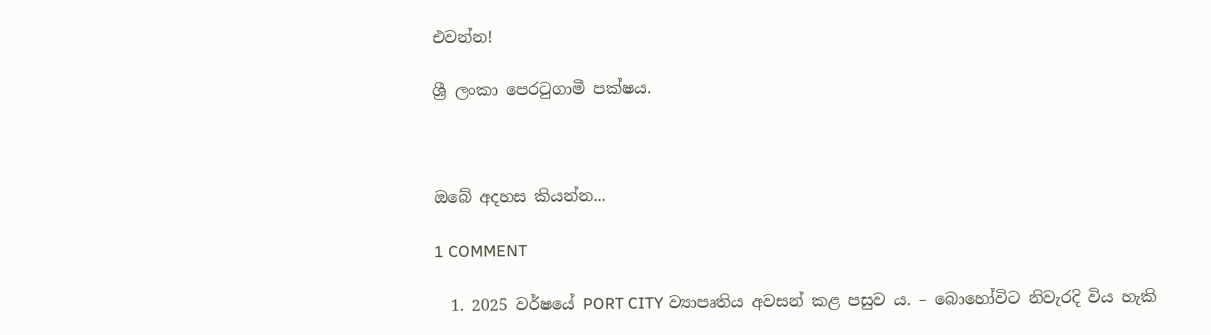එවන්න!

ශ්‍රී ලංකා පෙරටුගාමී පක්ෂය.



ඔබේ අදහස කියන්න...

1 COMMENT

  1. 2025 වර්ෂයේ PORT CITY ව්‍යාපෘතිය අවසන් කළ පසුව ය. – බොහෝවිට නිවැරදි විය හැකි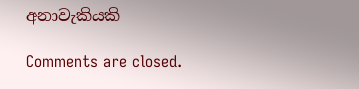අනාවැකියකි

Comments are closed.